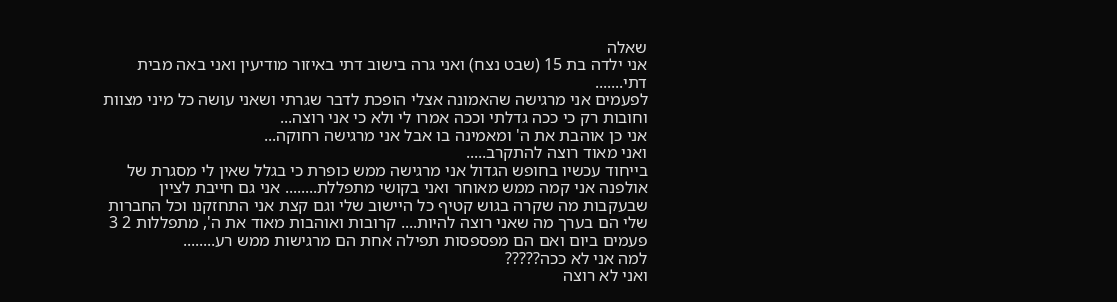שאלה
אני ילדה בת 15 (שבט נצח) ואני גרה בישוב דתי באיזור מודיעין ואני באה מבית דתי.......
לפעמים אני מרגישה שהאמונה אצלי הופכת לדבר שגרתי ושאני עושה כל מיני מצוות וחובות רק כי ככה גדלתי וככה אמרו לי ולא כי אני רוצה...
אני כן אוהבת את ה' ומאמינה בו אבל אני מרגישה רחוקה...
ואני מאוד רוצה להתקרב.....
בייחוד עכשיו בחופש הגדול אני מרגישה ממש כופרת כי בגלל שאין לי מסגרת של אולפנה אני קמה ממש מאוחר ואני בקושי מתפללת........ אני גם חייבת לציין שבעקבות מה שקרה בגוש קטיף כל היישוב שלי וגם קצת אני התחזקנו וכל החברות שלי הם בערך מה שאני רוצה להיות.... קרובות ואוהבות מאוד את ה', מתפללות 2 3 פעמים ביום ואם הם מפספסות תפילה אחת הם מרגישות ממש רע........
למה אני לא ככה?????
ואני לא רוצה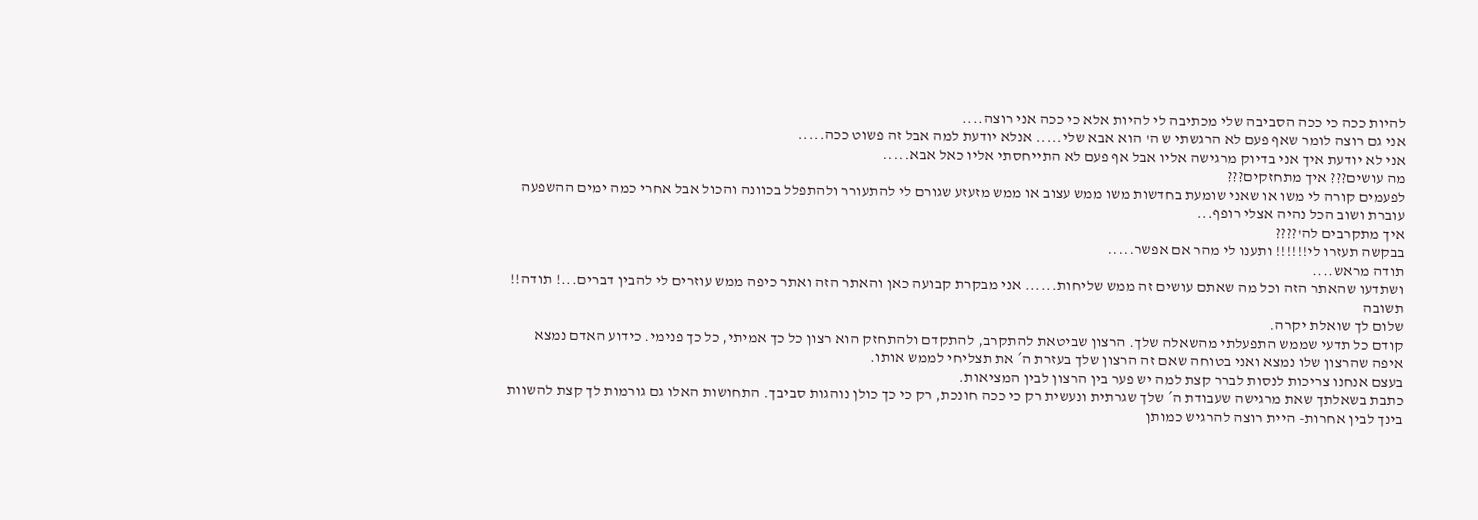להיות ככה כי ככה הסביבה שלי מכתיבה לי להיות אלא כי ככה אני רוצה....
אני גם רוצה לומר שאף פעם לא הרגשתי ש ה' הוא אבא שלי..... אנלא יודעת למה אבל זה פשוט ככה.....
אני לא יודעת איך אני בדיוק מרגישה אליו אבל אף פעם לא התייחסתי אליו כאל אבא.....
מה עושים??? איך מתחזקים???
לפעמים קורה לי משו או שאני שומעת בחדשות משו ממש עצוב או ממש מזעזע שגורם לי להתעורר ולהתפלל בכוונה והכול אבל אחרי כמה ימים ההשפעה עוברת ושוב הכל נהיה אצלי רופף...
איך מתקרבים לה'????
בבקשה תעזרו לי!!!!!! ותענו לי מהר אם אפשר.....
תודה מראש....
ושתדעו שהאתר הזה וכל מה שאתם עושים זה ממש שליחות...... אני מבקרת קבועה כאן והאתר הזה ואתר כיפה ממש עוזרים לי להבין דברים...! תודה!!
תשובה
שלום לך שואלת יקרה.
קודם כל תדעי שממש התפעלתי מהשאלה שלך. הרצון שביטאת להתקרב, להתקדם ולהתחזק הוא רצון כל כך אמיתי, כל כך פנימי. כידוע האדם נמצא איפה שהרצון שלו נמצא ואני בטוחה שאם זה הרצון שלך בעזרת ה´ את תצליחי לממש אותו.
בעצם אנחנו צריכות לנסות לברר קצת למה יש פער בין הרצון לבין המציאות.
כתבת בשאלתך שאת מרגישה שעבודת ה´ שלך שגרתית ונעשית רק כי ככה חונכת, רק כי כך כולן נוהגות סביבך. התחושות האלו גם גורמות לך קצת להשוות בינך לבין אחרות- היית רוצה להרגיש כמותן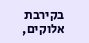בקירבת אלוקים,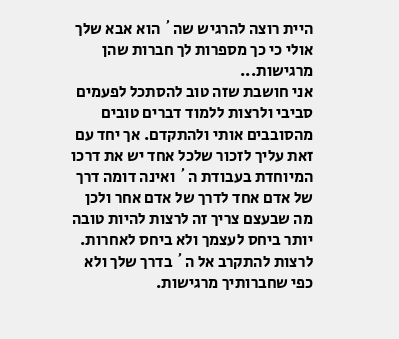היית רוצה להרגיש שה´ הוא אבא שלך אולי כי כך מספרות לך חברות שהן מרגישות...
אני חושבת שזה טוב להסתכל לפעמים סביבי ולרצות ללמוד דברים טובים מהסובבים אותי ולהתקדם. אך יחד עם זאת עליך לזכור שלכל אחד יש את דרכו המיוחדת בעבודת ה´ ואינה דומה דרך של אדם אחד לדרך של אדם אחר ולכן מה שבעצם צריך זה לרצות להיות טובה יותר ביחס לעצמך ולא ביחס לאחרות. לרצות להתקרב אל ה´ בדרך שלך ולא כפי שחברותיך מרגישות.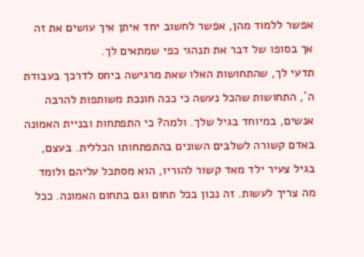אפשר ללמוד מהן, אפשר לחשוב יחד איתן איך עושים את זה אך בסופו של דבר את תנהגי כפי שמתאים לך.
תדעי לך, שהתחושות האלו שאת מרגישה ביחס לדרכך בעבודת ה´, התחושות שהכל נעשה כי ככה חונכת משותפות להרבה אנשים, במיוחד בגיל שלך. ולמה? כי התפתחות ובניית האמונה באדם קשורה לשלבים השונים בהתפתחותו הכללית. בעצם, בגיל צעיר ילד מאד קשור להוריו, הוא מסתכל עליהם ולומד מה צריך לעשות. זה נכון בכל תחום וגם בתחום האמונה. ככל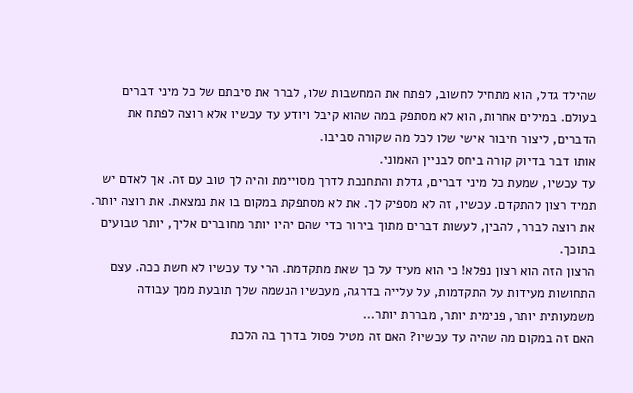שהילד גדל, הוא מתחיל לחשוב, לפתח את המחשבות שלו, לברר את סיבתם של כל מיני דברים בעולם. במילים אחרות, הוא לא מסתפק במה שהוא קיבל ויודע עד עכשיו אלא רוצה לפתח את הדברים, ליצור חיבור אישי שלו לכל מה שקורה סביבו.
אותו דבר בדיוק קורה ביחס לבניין האמוני.
עד עכשיו, שמעת כל מיני דברים, גדלת והתחנכת לדרך מסויימת והיה לך טוב עם זה. אך לאדם יש תמיד רצון להתקדם. עכשיו, זה לא מספיק לך. את לא מסתפקת במקום בו את נמצאת. את רוצה יותר. את רוצה לברר, להבין, לעשות דברים מתוך בירור כדי שהם יהיו יותר מחוברים אליך, יותר טבועים בתוכך.
הרצון הזה הוא רצון נפלא! כי הוא מעיד על כך שאת מתקדמת. הרי עד עכשיו לא חשת ככה. עצם התחושות מעידות על התקדמות, על עלייה בדרגה, מעכשיו הנשמה שלך תובעת ממך עבודה משמעותית יותר, פנימית יותר, מבררת יותר...
האם זה במקום מה שהיה עד עכשיו? האם זה מטיל פסול בדרך בה הלכת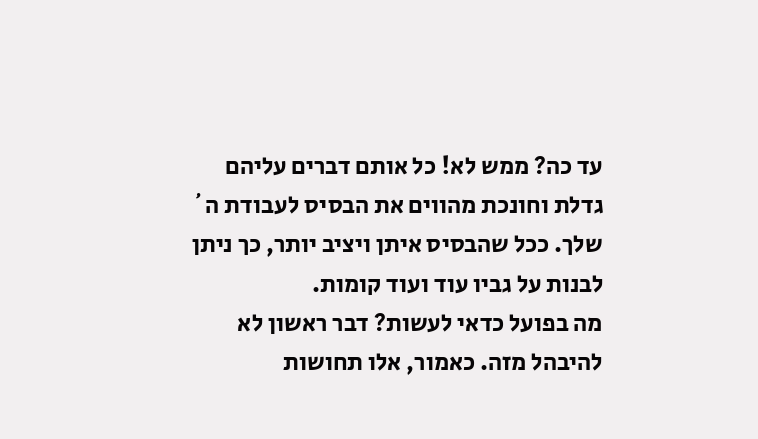עד כה? ממש לא! כל אותם דברים עליהם גדלת וחונכת מהווים את הבסיס לעבודת ה´ שלך. ככל שהבסיס איתן ויציב יותר, כך ניתן לבנות על גביו עוד ועוד קומות.
מה בפועל כדאי לעשות? דבר ראשון לא להיבהל מזה. כאמור, אלו תחושות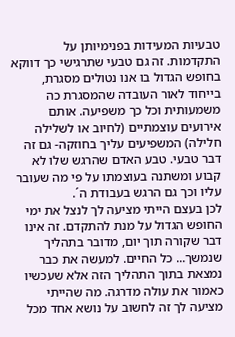טבעיות המעידות בפנימיותן על התקדמות. זה גם טבעי שתרגישי כך דווקא בחופש הגדול בו אנו נטולים מסגרת, בייחוד לאור העובדה שהמסגרת כה משמעותית וכל כך משפיעה. אותם אירועים עוצמתיים (לחיוב או לשלילה חלילה) המשפיעים עליך בחוזקה- גם זה דבר טבעי. טבע האדם שהרגש שלו לא קבוע ומשתנה בעוצמתו על פי מה שעובר עליו וכך גם הרגש בעבודת ה´.
לכן בעצם הייתי מציעה לך לנצל את ימי החופש הגדול על מנת להתקדם. זה אינו דבר שקורה תוך יום, מדובר בתהליך שנמשך... כל החיים. למעשה את כבר נמצאת בתוך התהליך הזה אלא שעכשיו כאמור את עולה מדרגה. מה שהייתי מציעה לך זה לחשוב על נושא אחד מכל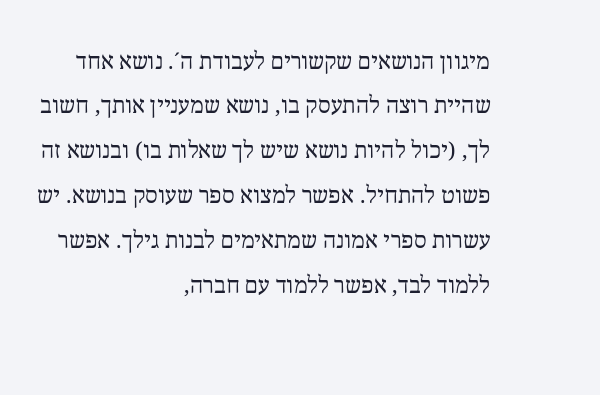מיגוון הנושאים שקשורים לעבודת ה´. נושא אחד שהיית רוצה להתעסק בו, נושא שמעניין אותך, חשוב לך, (יכול להיות נושא שיש לך שאלות בו) ובנושא זה פשוט להתחיל. אפשר למצוא ספר שעוסק בנושא. יש עשרות ספרי אמונה שמתאימים לבנות גילך. אפשר ללמוד לבד, אפשר ללמוד עם חברה,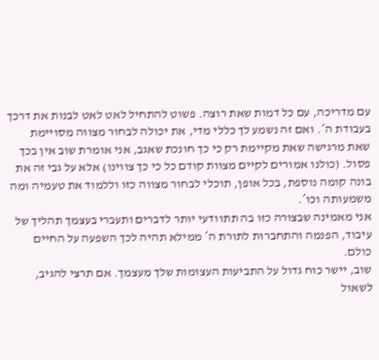עם מדריכה, עם כל דמות שאת רוצה. פשוט להתחיל לאט לאט לבנות את דרכך בעבודת ה´. ואם זה נשמע לך כללי מדי, את יכולה לבחור מצווה מסויימת שאת מרגישה שאת מקיימת רק כי כך חונכת שאגב, אני אומרת שוב אין בכך פסול. (כולנו אמורים לקיים מצוות קודם כל כי כך צווינו) אלא על גבי זה את בונה קומה נוספת, בכל אופן, תוכלי לבחור מצווה כזו וללמוד את טעמיה ומה משמעותה וכו´.
אני מאמינה שבצורה כזו בה תתוודעי יותר לדברים ותעברי בעצמך תהליך של עיבוד, הפנמה והתחברות לתורת ה´ ממילא תהיה לכך השפעה על החיים כולם.
שוב, יישר כוח גדול על התביעות העצומות שלך מעצמך. אם תרצי להגיב, לשאול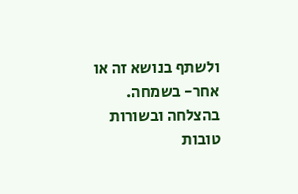ולשתף בנושא זה או אחר- בשמחה.
בהצלחה ובשורות טובות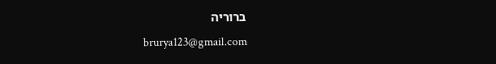ברוריה
brurya123@gmail.com